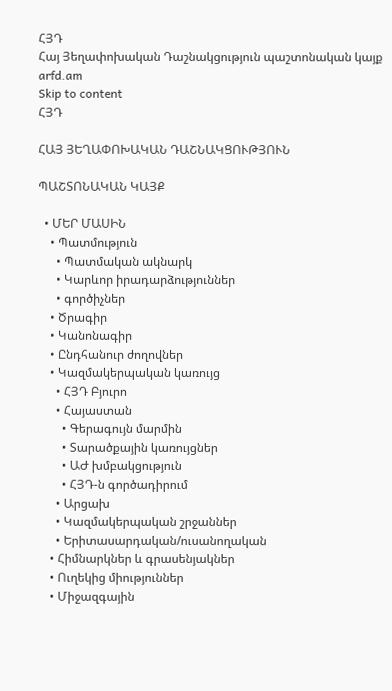ՀՅԴ
Հայ Յեղափոխական Դաշնակցություն պաշտոնական կայք arfd.am
Skip to content
ՀՅԴ

ՀԱՅ ՅԵՂԱՓՈԽԱԿԱՆ ԴԱՇՆԱԿՑՈՒԹՅՈՒՆ

ՊԱՇՏՈՆԱԿԱՆ ԿԱՅՔ

  • ՄԵՐ ՄԱՍԻՆ
    • Պատմություն
      • Պատմական ակնարկ
      • Կարևոր իրադարձություններ
      • գործիչներ
    • Ծրագիր
    • Կանոնագիր
    • Ընդհանուր ժողովներ
    • Կազմակերպական կառույց
      • ՀՅԴ Բյուրո
      • Հայաստան
        • Գերագույն մարմին
        • Տարածքային կառույցներ
        • ԱԺ խմբակցություն
        • ՀՅԴ-ն գործադիրում
      • Արցախ
      • Կազմակերպական շրջաններ
      • Երիտասարդական/ուսանողական
    • Հիմնարկներ և գրասենյակներ
    • Ուղեկից միություններ
    • Միջազգային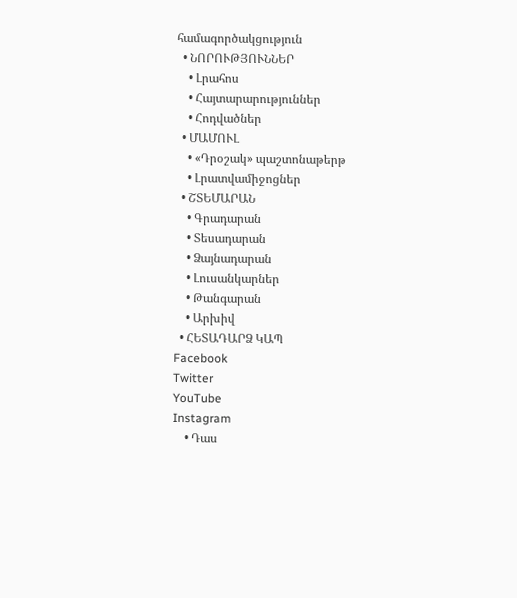համագործակցություն
  • ՆՈՐՈՒԹՅՈՒՆՆԵՐ
    • Լրահոս
    • Հայտարարություններ
    • Հոդվածներ
  • ՄԱՄՈՒԼ
    • «Դրօշակ» պաշտոնաթերթ
    • Լրատվամիջոցներ
  • ՇՏԵՄԱՐԱՆ
    • Գրադարան
    • Տեսադարան
    • Ձայնադարան
    • Լուսանկարներ
    • Թանգարան
    • Արխիվ
  • ՀԵՏԱԴԱՐՁ ԿԱՊ
Facebook
Twitter
YouTube
Instagram
    • Դաս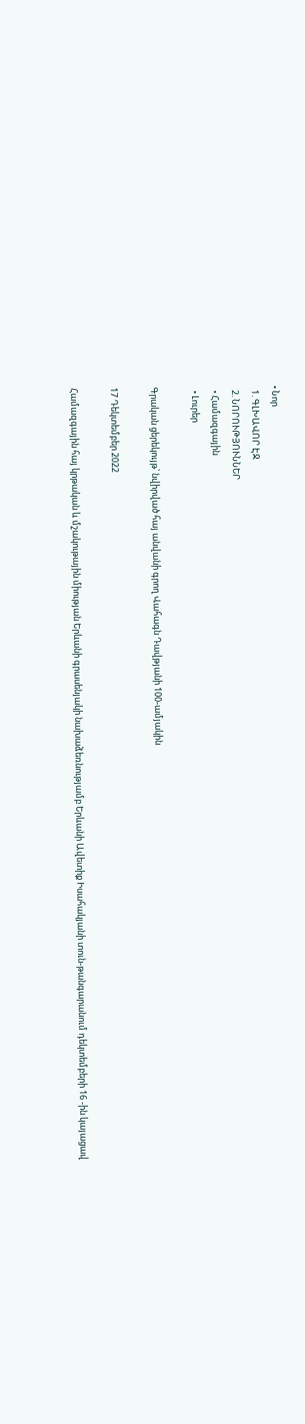• Նոր
  1. ԳԼԽԱՎՈՐ ԷՋ
  2. ՆՈՐՈՒԹՅՈՒՆՆԵՐ
  • Համազգային
  • Լուրեր

Գրական ցերեկույթ՝ նվիրված հայ անվանի գրող Վահագն Դավթյանի 100-ամյակին

17 Դեկտեմբեր 2022

Համազգային հայ կրթական և մշակութային միության Երևանի գրասենյակի նախաձեռնությամբ Երևանի Ավետիք Իսահակյանի տուն-թանգարանում դեկտեմբերի 16 -ին կայացավ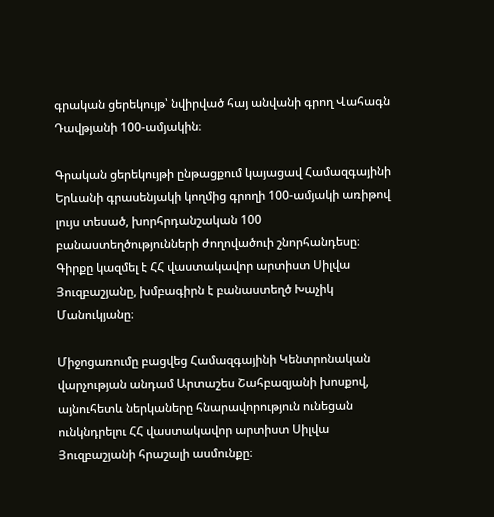գրական ցերեկույթ՝ նվիրված հայ անվանի գրող Վահագն Դավթյանի 100-ամյակին։

Գրական ցերեկույթի ընթացքում կայացավ Համազգայինի Երևանի գրասենյակի կողմից գրողի 100-ամյակի առիթով լույս տեսած, խորհրդանշական 100 բանաստեղծությունների ժողովածուի շնորհանդեսը։ Գիրքը կազմել է ՀՀ վաստակավոր արտիստ Սիլվա Յուզբաշյանը, խմբագիրն է բանաստեղծ Խաչիկ Մանուկյանը։

Միջոցառումը բացվեց Համազգայինի Կենտրոնական վարչության անդամ Արտաշես Շահբազյանի խոսքով, այնուհետև ներկաները հնարավորություն ունեցան ունկնդրելու ՀՀ վաստակավոր արտիստ Սիլվա Յուզբաշյանի հրաշալի ասմունքը։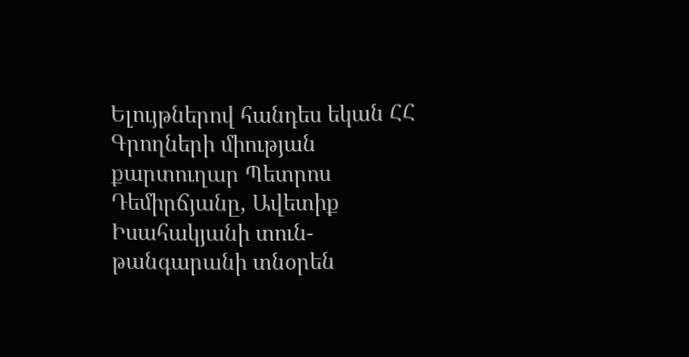Ելույթներով հանդես եկան ՀՀ Գրողների միության քարտուղար Պետրոս Դեմիրճյանը, Ավետիք Իսահակյանի տուն-թանգարանի տնօրեն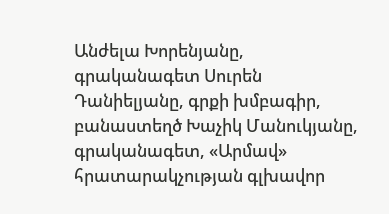Անժելա Խորենյանը, գրականագետ Սուրեն Դանիելյանը, գրքի խմբագիր, բանաստեղծ Խաչիկ Մանուկյանը, գրականագետ, «Արմավ» հրատարակչության գլխավոր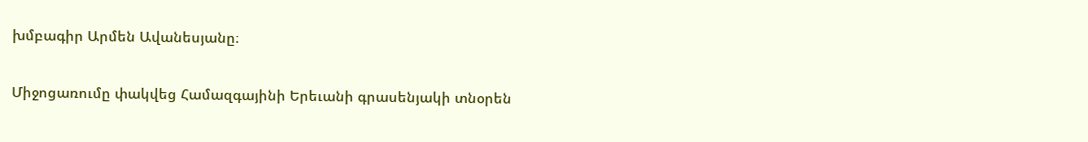խմբագիր Արմեն Ավանեսյանը։

Միջոցառումը փակվեց Համազգայինի Երեւանի գրասենյակի տնօրեն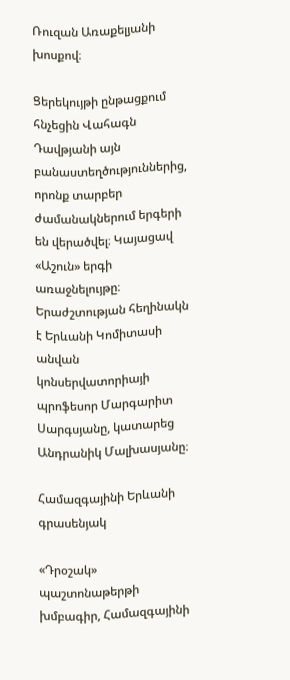Ռուզան Առաքելյանի խոսքով։

Ցերեկույթի ընթացքում հնչեցին Վահագն Դավթյանի այն բանաստեղծություններից, որոնք տարբեր ժամանակներում երգերի են վերածվել։ Կայացավ «Աշուն» երգի առաջնելույթը։ Երաժշտության հեղինակն է Երևանի Կոմիտասի անվան կոնսերվատորիայի պրոֆեսոր Մարգարիտ Սարգսյանը, կատարեց Անդրանիկ Մալխասյանը։

Համազգայինի Երևանի գրասենյակ

«Դրօշակ» պաշտոնաթերթի խմբագիր, Համազգայինի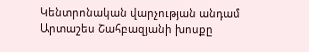Կենտրոնական վարչության անդամ Արտաշես Շահբազյանի խոսքը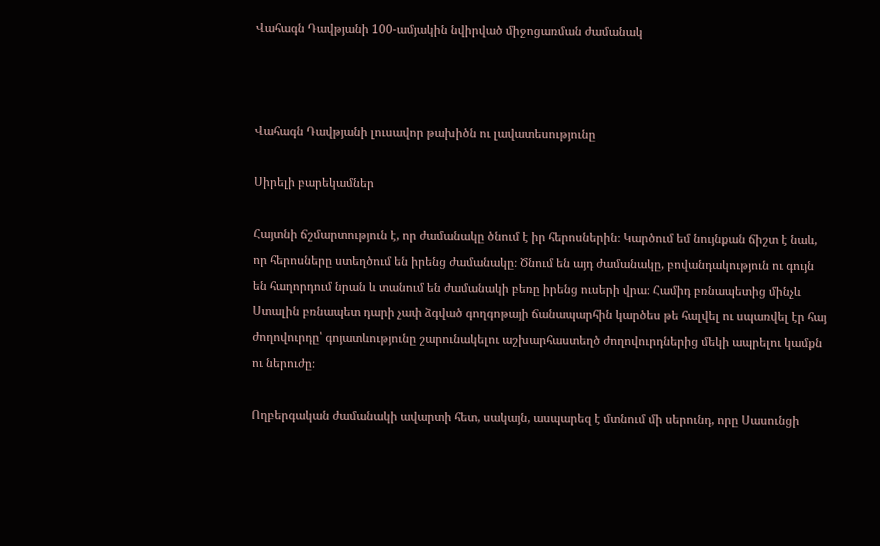Վահագն Դավթյանի 100-ամյակին նվիրված միջոցառման ժամանակ



Վահագն Դավթյանի լուսավոր թախիծն ու լավատեսությունը

Սիրելի բարեկամներ

Հայտնի ճշմարտություն է, որ ժամանակը ծնում է իր հերոսներին։ Կարծում եմ նույնքան ճիշտ է նաև, որ հերոսները ստեղծում են իրենց ժամանակը։ Ծնում են այդ ժամանակը, բովանդակություն ու գույն են հաղորդում նրան և տանում են ժամանակի բեռը իրենց ուսերի վրա։ Համիդ բռնապետից մինչև Ստալին բռնապետ դարի չափ ձգված գողգոթայի ճանապարհին կարծես թե հալվել ու սպառվել էր հայ ժողովուրդը՝ գոյատևությունը շարունակելու աշխարհաստեղծ ժողովուրդներից մեկի ապրելու կամքն ու ներուժը։

Ողբերգական ժամանակի ավարտի հետ, սակայն, ասպարեզ է մտնում մի սերունդ, որը Սասունցի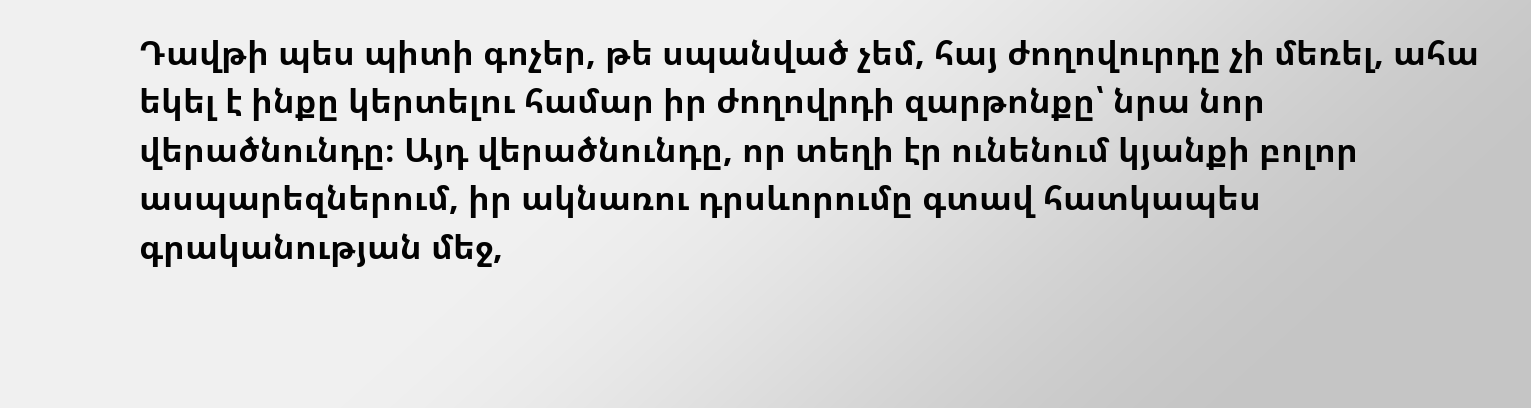Դավթի պես պիտի գոչեր, թե սպանված չեմ, հայ ժողովուրդը չի մեռել, ահա եկել է ինքը կերտելու համար իր ժողովրդի զարթոնքը՝ նրա նոր վերածնունդը։ Այդ վերածնունդը, որ տեղի էր ունենում կյանքի բոլոր ասպարեզներում, իր ակնառու դրսևորումը գտավ հատկապես գրականության մեջ,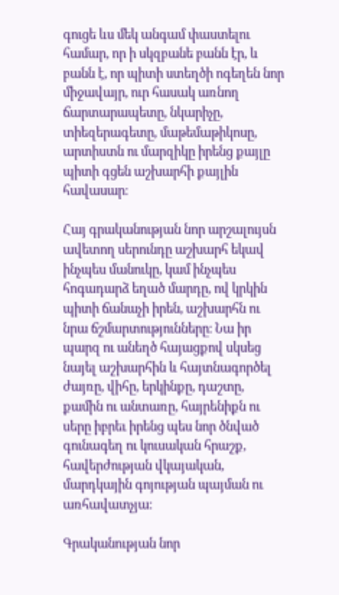գուցե ևս մեկ անգամ փաստելու համար, որ ի սկզբանե բանն էր, և բանն է, որ պիտի ստեղծի ոգեղեն նոր միջավայր, ուր հասակ առնող ճարտարապետը, նկարիչը, տիեզերագետը, մաթեմաթիկոսը, արտիստն ու մարզիկը իրենց քայլը պիտի գցեն աշխարհի քայլին հավասար։

Հայ գրականության նոր արշալույսն ավետող սերունդը աշխարհ եկավ ինչպես մանուկը, կամ ինչպես հոգադարձ եղած մարդը, ով կրկին պիտի ճանաչի իրեն, աշխարհն ու նրա ճշմարտությունները։ Նա իր պարզ ու անեղծ հայացքով սկսեց նայել աշխարհին և հայտնագործել ժայռը, վիհը, երկինքը, դաշտը, քամին ու անտառը, հայրենիքն ու սերը իբրեւ իրենց պես նոր ծնված գունագեղ ու կուսական հրաշք, հավերժության վկայական, մարդկային գոյության պայման ու առհավատչյա։

Գրականության նոր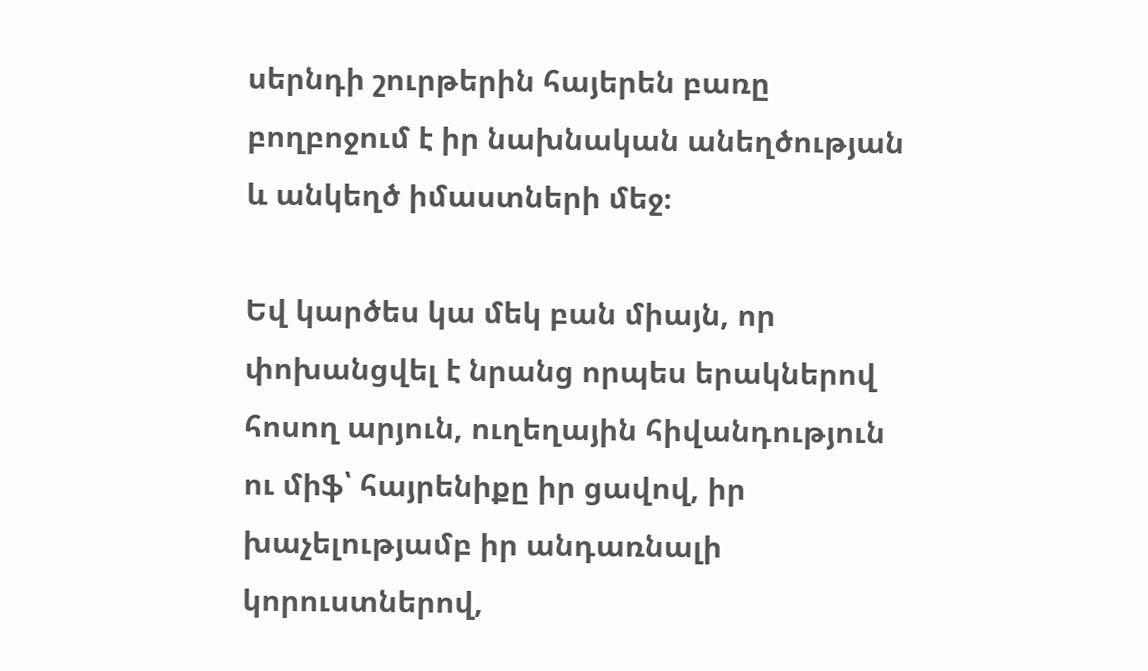սերնդի շուրթերին հայերեն բառը բողբոջում է իր նախնական անեղծության և անկեղծ իմաստների մեջ։

Եվ կարծես կա մեկ բան միայն, որ փոխանցվել է նրանց որպես երակներով հոսող արյուն, ուղեղային հիվանդություն ու միֆ՝ հայրենիքը իր ցավով, իր խաչելությամբ իր անդառնալի կորուստներով,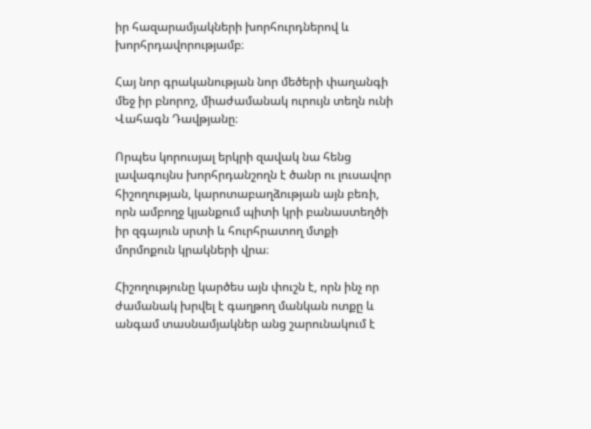իր հազարամյակների խորհուրդներով և խորհրդավորությամբ։

Հայ նոր գրականության նոր մեծերի փաղանգի մեջ իր բնորոշ, միաժամանակ ուրույն տեղն ունի Վահագն Դավթյանը։

Որպես կորուսյալ երկրի զավակ նա հենց լավագույնս խորհրդանշողն է ծանր ու լուսավոր հիշողության, կարոտաբաղձության այն բեռի, որն ամբողջ կյանքում պիտի կրի բանաստեղծի իր զգայուն սրտի և հուրհրատող մտքի մորմոքուն կրակների վրա։

Հիշողությունը կարծես այն փուշն է, որն ինչ որ ժամանակ խրվել է գաղթող մանկան ոտքը և անգամ տասնամյակներ անց շարունակում է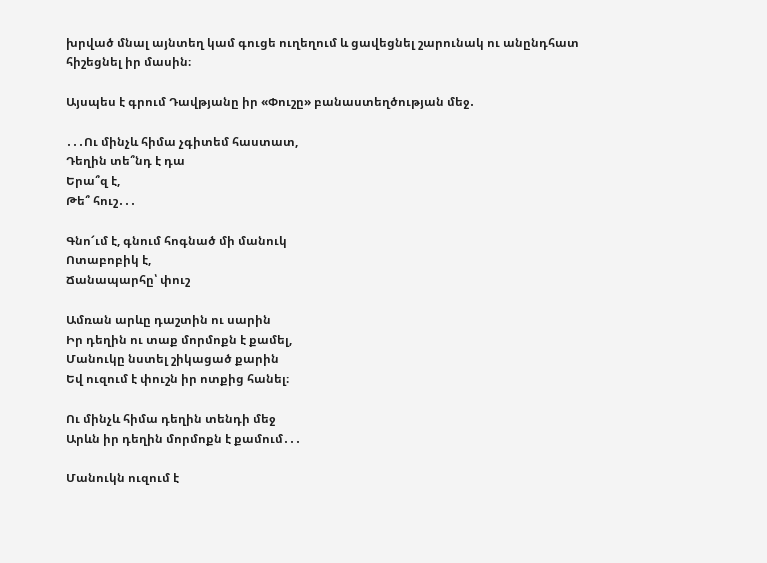խրված մնալ այնտեղ կամ գուցե ուղեղում և ցավեցնել շարունակ ու անընդհատ հիշեցնել իր մասին։

Այսպես է գրում Դավթյանը իր «Փուշը» բանաստեղծության մեջ․

․․․Ու մինչև հիմա չգիտեմ հաստատ,
Դեղին տե՞նդ է դա
Երա՞զ է,
Թե՞ հուշ․․․

Գնո՜ւմ է, գնում հոգնած մի մանուկ
Ոտաբոբիկ է,
Ճանապարհը՝ փուշ

Ամռան արևը դաշտին ու սարին
Իր դեղին ու տաք մորմոքն է քամել,
Մանուկը նստել շիկացած քարին
Եվ ուզում է փուշն իր ոտքից հանել։

Ու մինչև հիմա դեղին տենդի մեջ
Արևն իր դեղին մորմոքն է քամում․․․

Մանուկն ուզում է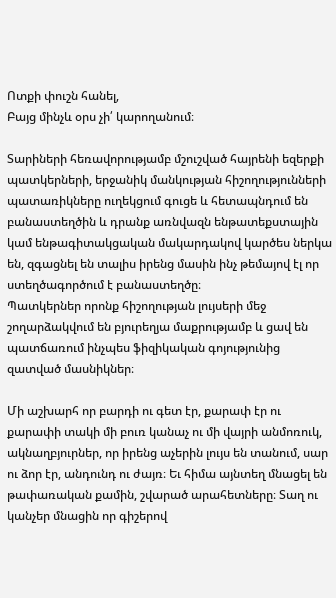Ոտքի փուշն հանել,
Բայց մինչև օրս չի՛ կարողանում։

Տարիների հեռավորությամբ մշուշված հայրենի եզերքի պատկերների, երջանիկ մանկության հիշողությունների պատառիկները ուղեկցում գուցե և հետապնդում են բանաստեղծին և դրանք առնվազն ենթատեքստային կամ ենթագիտակցական մակարդակով կարծես ներկա են, զգացնել են տալիս իրենց մասին ինչ թեմայով էլ որ ստեղծագործում է բանաստեղծը։
Պատկերներ որոնք հիշողության լույսերի մեջ շողարձակվում են բյուրեղյա մաքրությամբ և ցավ են պատճառում ինչպես ֆիզիկական գոյությունից զատված մասնիկներ։

Մի աշխարհ որ բարդի ու գետ էր, քարափ էր ու քարափի տակի մի բուռ կանաչ ու մի վայրի անմոռուկ, ակնաղբյուրներ, որ իրենց աչերին լույս են տանում, սար ու ձոր էր, անդունդ ու ժայռ։ Եւ հիմա այնտեղ մնացել են թափառական քամին, շվարած արահետները։ Տաղ ու կանչեր մնացին որ գիշերով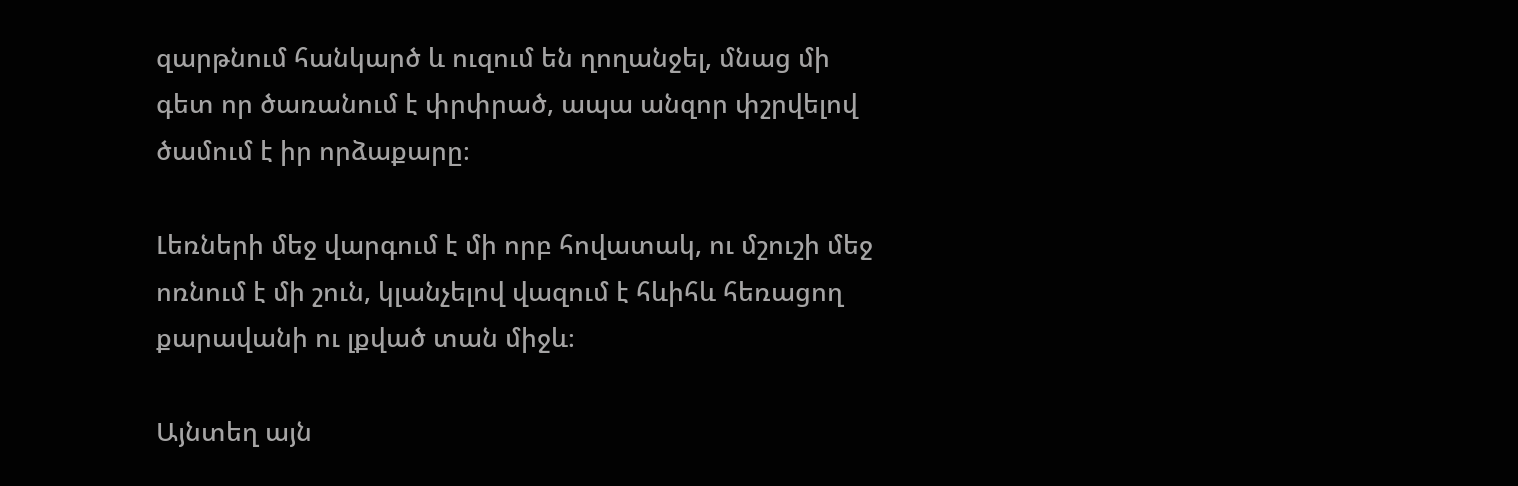զարթնում հանկարծ և ուզում են ղողանջել, մնաց մի գետ որ ծառանում է փրփրած, ապա անզոր փշրվելով ծամում է իր որձաքարը։

Լեռների մեջ վարգում է մի որբ հովատակ, ու մշուշի մեջ ոռնում է մի շուն, կլանչելով վազում է հևիհև հեռացող քարավանի ու լքված տան միջև։

Այնտեղ այն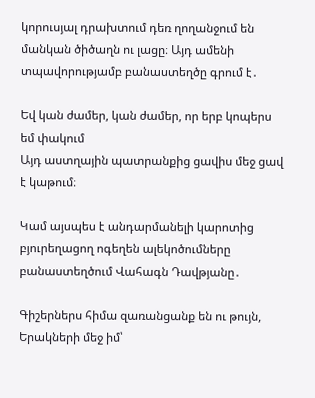կորուսյալ դրախտում դեռ ղողանջում են մանկան ծիծաղն ու լացը։ Այդ ամենի տպավորությամբ բանաստեղծը գրում է․

Եվ կան ժամեր, կան ժամեր, որ երբ կոպերս եմ փակում
Այդ աստղային պատրանքից ցավիս մեջ ցավ է կաթում։

Կամ այսպես է անդարմանելի կարոտից բյուրեղացող ոգեղեն ալեկոծումները բանաստեղծում Վահագն Դավթյանը․

Գիշերներս հիմա զառանցանք են ու թույն,
Երակների մեջ իմ՝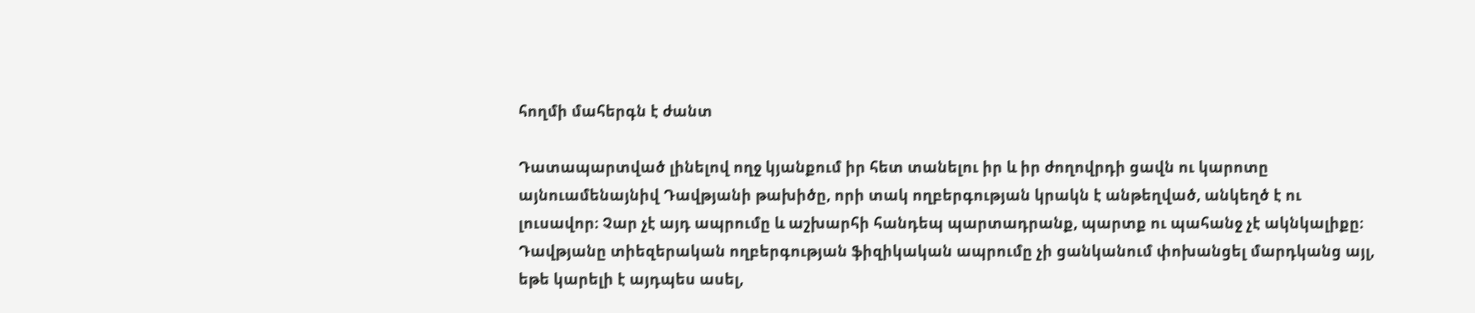հողմի մահերգն է ժանտ

Դատապարտված լինելով ողջ կյանքում իր հետ տանելու իր և իր ժողովրդի ցավն ու կարոտը այնուամենայնիվ Դավթյանի թախիծը, որի տակ ողբերգության կրակն է անթեղված, անկեղծ է ու լուսավոր։ Չար չէ այդ ապրումը և աշխարհի հանդեպ պարտադրանք, պարտք ու պահանջ չէ ակնկալիքը։ Դավթյանը տիեզերական ողբերգության ֆիզիկական ապրումը չի ցանկանում փոխանցել մարդկանց այլ, եթե կարելի է այդպես ասել,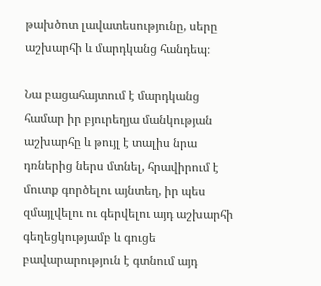թախծոտ լավատեսությունը, սերը աշխարհի և մարդկանց հանդեպ։

Նա բացահայտում է մարդկանց համար իր բյուրեղյա մանկության աշխարհը և թույլ է տալիս նրա դռներից ներս մտնել, հրավիրում է մուտք գործելու այնտեղ, իր պես զմայլվելու ու գերվելու այդ աշխարհի գեղեցկությամբ և գուցե բավարարություն է գտնում այդ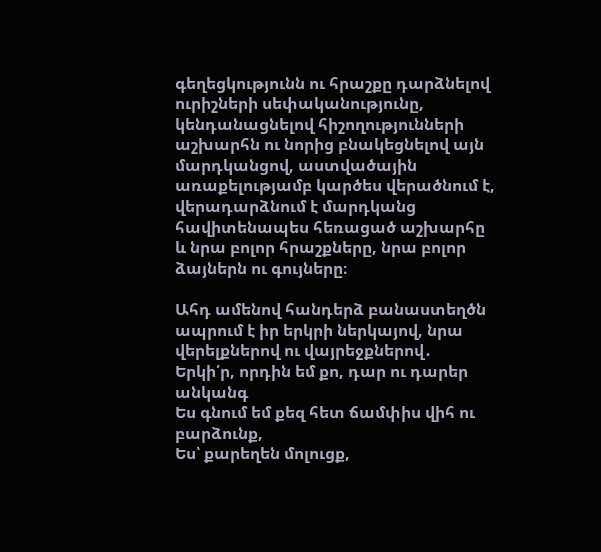գեղեցկությունն ու հրաշքը դարձնելով ուրիշների սեփականությունը, կենդանացնելով հիշողությունների աշխարհն ու նորից բնակեցնելով այն մարդկանցով, աստվածային առաքելությամբ կարծես վերածնում է, վերադարձնում է մարդկանց հավիտենապես հեռացած աշխարհը և նրա բոլոր հրաշքները, նրա բոլոր ձայներն ու գույները։

Ահդ ամենով հանդերձ բանաստեղծն ապրում է իր երկրի ներկայով, նրա վերելքներով ու վայրեջքներով․
Երկի՛ր, որդին եմ քո, դար ու դարեր անկանգ
Ես գնում եմ քեզ հետ ճամփիս վիհ ու բարձունք,
Ես՝ քարեղեն մոլուցք,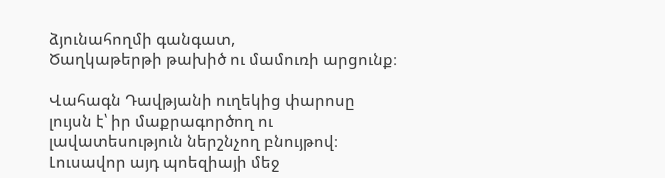ձյունահողմի գանգատ,
Ծաղկաթերթի թախիծ ու մամուռի արցունք։

Վահագն Դավթյանի ուղեկից փարոսը լույսն է՝ իր մաքրագործող ու լավատեսություն ներշնչող բնույթով։ Լուսավոր այդ պոեզիայի մեջ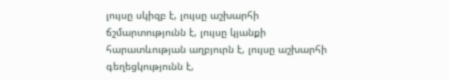լույսը սկիզբ է, լույսը աշխարհի ճշմարտությունն է, լույսը կյանքի հարատևության աղբյուրն է, լույսը աշխարհի գեղեցկությունն է,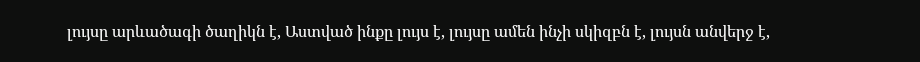լույսը արևածագի ծաղիկն է, Աստված ինքը լույս է, լույսը ամեն ինչի սկիզբն է, լույսն անվերջ է,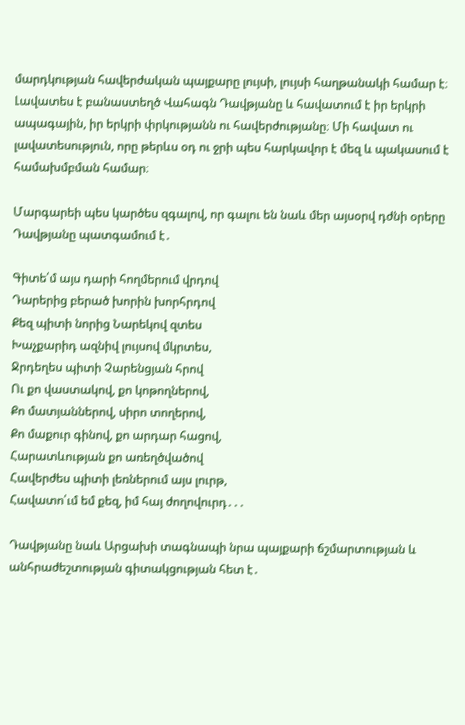մարդկության հավերժական պայքարը լույսի, լույսի հաղթանակի համար է։ Լավատես է բանաստեղծ Վահագն Դավթյանը և հավատում է իր երկրի ապագային, իր երկրի փրկությանն ու հավերժությանը։ Մի հավատ ու լավատեսություն, որը թերևս օդ ու ջրի պես հարկավոր է մեզ և պակասում է համախմբման համար։

Մարգարեի պես կարծես զգալով, որ գալու են նաև մեր այսօրվ դժնի օրերը Դավթյանը պատգամում է․

Գիտե՛մ այս դարի հողմերում վրդով
Դարերից բերած խորին խորհրդով
Քեզ պիտի նորից Նարեկով զտես
Խաչքարիդ ազնիվ լույսով մկրտես,
Ջրդեղես պիտի Չարենցյան հրով
Ու քո վաստակով, քո կոթողներով,
Քո մատյաններով, սիրո տողերով,
Քո մաքուր գինով, քո արդար հացով,
Հարատևության քո առեղծվածով
Հավերժես պիտի լեռներում այս լուրթ,
Հավատո՛ւմ եմ քեզ, իմ հայ ժողովուրդ․․․

Դավթյանը նաև Արցախի տագնապի նրա պայքարի ճշմարտության և անհրաժեշտության գիտակցության հետ է․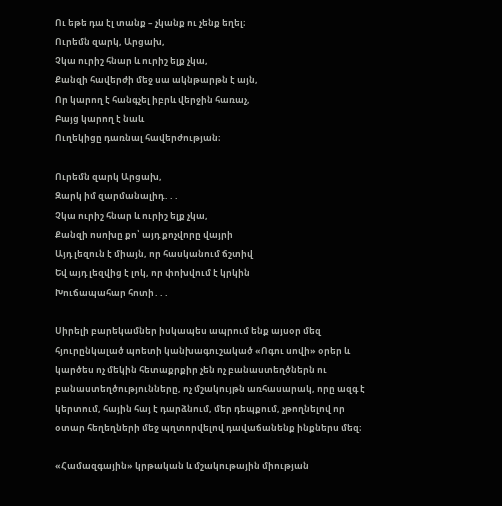Ու եթե դա էլ տանք – չկանք ու չենք եղել։
Ուրեմն զարկ, Արցախ,
Չկա ուրիշ հնար և ուրիշ ելք չկա,
Քանզի հավերժի մեջ սա ակնթարթն է այն,
Որ կարող է հանգչել իբրև վերջին հառաչ,
Բայց կարող է նաև
Ուղեկիցը դառնալ հավերժության։

Ուրեմն զարկ Արցախ,
Զարկ իմ զարմանալիդ․․․
Չկա ուրիշ հնար և ուրիշ ելք չկա,
Քանզի ոսոխը քո՝ այդ քոչվորը վայրի
Այդ լեզուն է միայն, որ հասկանում ճշտիվ
Եվ այդ լեզվից է լոկ, որ փոխվում է կրկին
Խուճապահար հոտի․․․

Սիրելի բարեկամներ իսկապես ապրում ենք այսօր մեզ հյուրընկալած պոետի կանխագուշակած «Ոգու սովի» օրեր և կարծես ոչ մեկին հետաքրքիր չեն ոչ բանաստեղծներն ու բանաստեղծությունները, ոչ մշակույթն առհասարակ, որը ազգ է կերտում, հային հայ է դարձնում, մեր դեպքում, չթողնելով որ օտար հեղեղների մեջ պղտորվելով դավաճանենք ինքներս մեզ։

«Համազգային» կրթական և մշակութային միության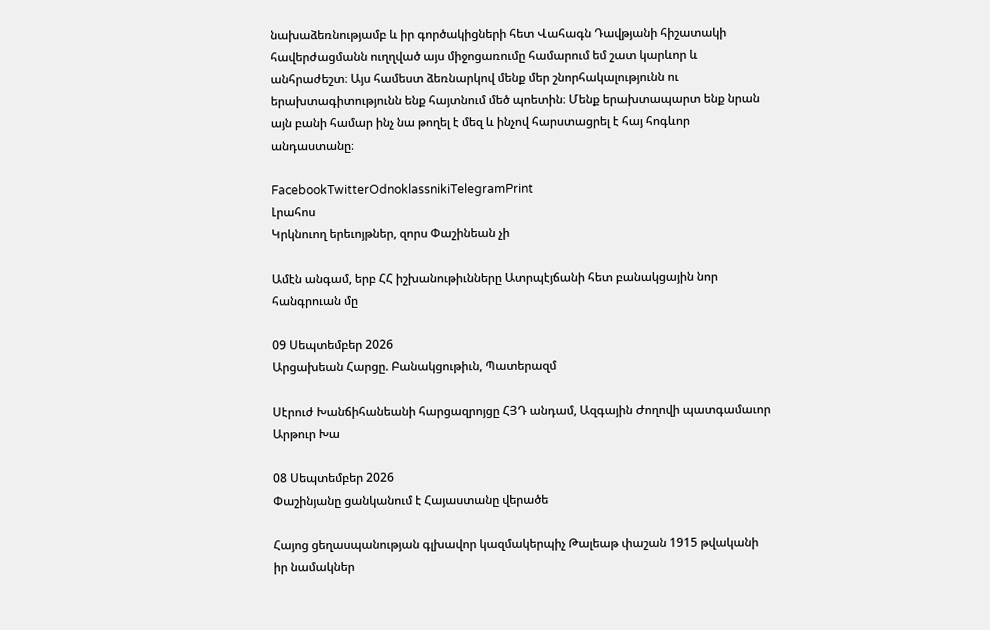նախաձեռնությամբ և իր գործակիցների հետ Վահագն Դավթյանի հիշատակի հավերժացմանն ուղղված այս միջոցառումը համարում եմ շատ կարևոր և անհրաժեշտ։ Այս համեստ ձեռնարկով մենք մեր շնորհակալությունն ու երախտագիտությունն ենք հայտնում մեծ պոետին։ Մենք երախտապարտ ենք նրան այն բանի համար ինչ նա թողել է մեզ և ինչով հարստացրել է հայ հոգևոր անդաստանը։

FacebookTwitterOdnoklassnikiTelegramPrint
Լրահոս
Կրկնուող երեւոյթներ, զորս Փաշինեան չի

Ամէն անգամ, երբ ՀՀ իշխանութիւնները Ատրպէյճանի հետ բանակցային նոր հանգրուան մը

09 Սեպտեմբեր 2026
Արցախեան Հարցը. Բանակցութիւն, Պատերազմ

Սէրուժ Խանճիհանեանի հարցազրոյցը ՀՅԴ անդամ, Ազգային Ժողովի պատգամաւոր Արթուր Խա

08 Սեպտեմբեր 2026
Փաշինյանը ցանկանում է Հայաստանը վերածե

Հայոց ցեղասպանության գլխավոր կազմակերպիչ Թալեաթ փաշան 1915 թվականի իր նամակներ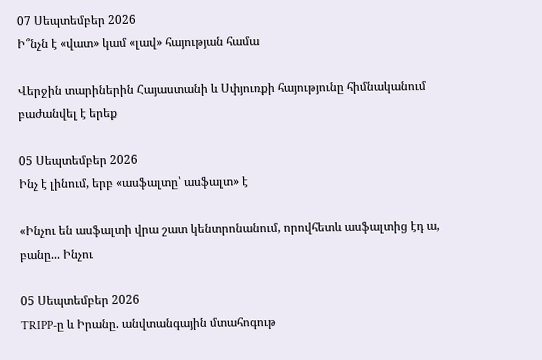07 Սեպտեմբեր 2026
Ի՞նչն է «վատ» կամ «լավ» հայության համա

Վերջին տարիներին Հայաստանի և Սփյուռքի հայությունը հիմնականում բաժանվել է երեք

05 Սեպտեմբեր 2026
Ինչ է լինում, երբ «ասֆալտը՝ ասֆալտ» է

«Ինչու են ասֆալտի վրա շատ կենտրոնանում, որովհետև ասֆալտից էդ ա, բանը... Ինչու

05 Սեպտեմբեր 2026
TRIPP-ը և Իրանը. անվտանգային մտահոգութ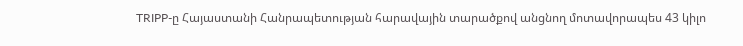TRIPP-ը Հայաստանի Հանրապետության հարավային տարածքով անցնող մոտավորապես 43 կիլո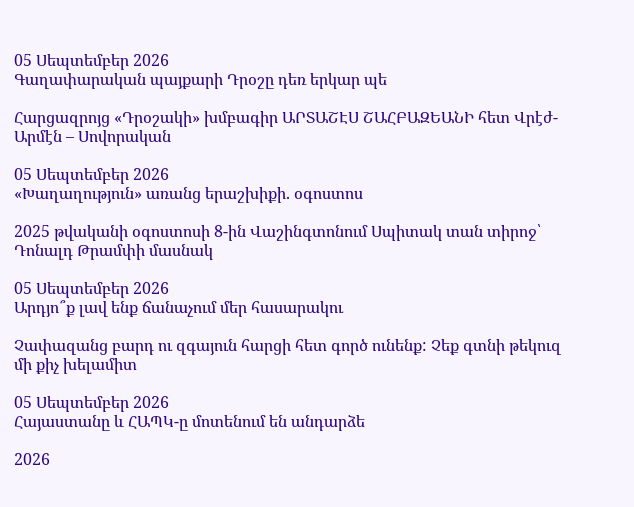05 Սեպտեմբեր 2026
Գաղափարական պայքարի Դրօշը դեռ երկար պե

Հարցազրոյց «Դրօշակի» խմբագիր ԱՐՏԱՇԷՍ ՇԱՀԲԱԶԵԱՆԻ հետ Վրէժ-Արմէն – Սովորական

05 Սեպտեմբեր 2026
«Խաղաղություն» առանց երաշխիքի. օգոստոս

2025 թվականի օգոստոսի 8-ին Վաշինգտոնում Սպիտակ տան տիրոջ՝ Դոնալդ Թրամփի մասնակ

05 Սեպտեմբեր 2026
Արդյո՞ք լավ ենք ճանաչում մեր հասարակու

Չափազանց բարդ ու զգայուն հարցի հետ գործ ունենք: Չեք գտնի թեկուզ մի քիչ խելամիտ

05 Սեպտեմբեր 2026
Հայաստանը և ՀԱՊԿ-ը մոտենում են անդարձե

2026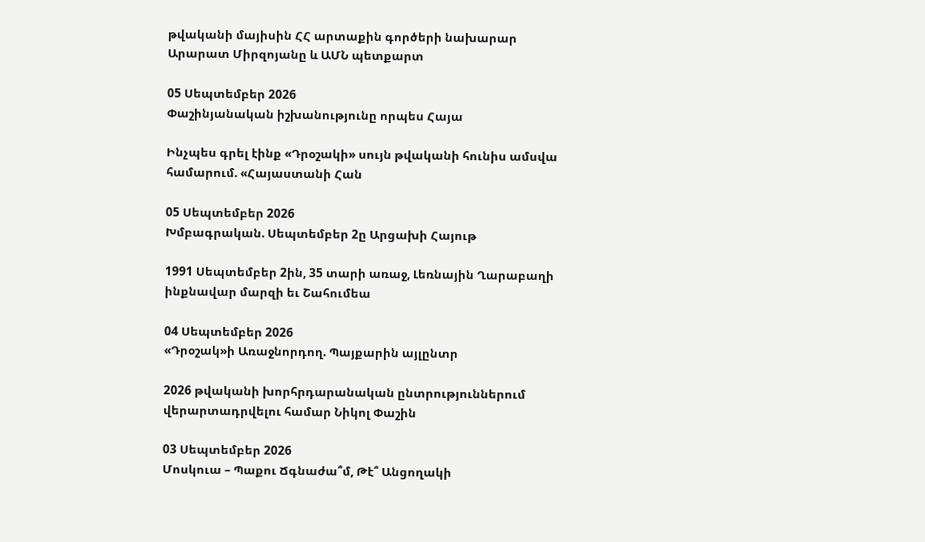թվականի մայիսին ՀՀ արտաքին գործերի նախարար Արարատ Միրզոյանը և ԱՄՆ պետքարտ

05 Սեպտեմբեր 2026
Փաշինյանական իշխանությունը որպես Հայա

Ինչպես գրել էինք «Դրօշակի» սույն թվականի հունիս ամսվա համարում. «Հայաստանի Հան

05 Սեպտեմբեր 2026
Խմբագրական. Սեպտեմբեր 2ը Արցախի Հայութ

1991 Սեպտեմբեր 2ին, 35 տարի առաջ, Լեռնային Ղարաբաղի ինքնավար մարզի եւ Շահումեա

04 Սեպտեմբեր 2026
«Դրօշակ»ի Առաջնորդող. Պայքարին այլընտր

2026 թվականի խորհրդարանական ընտրություններում վերարտադրվելու համար Նիկոլ Փաշին

03 Սեպտեմբեր 2026
Մոսկուա – Պաքու Ճգնաժա՞մ, Թէ՞ Անցողակի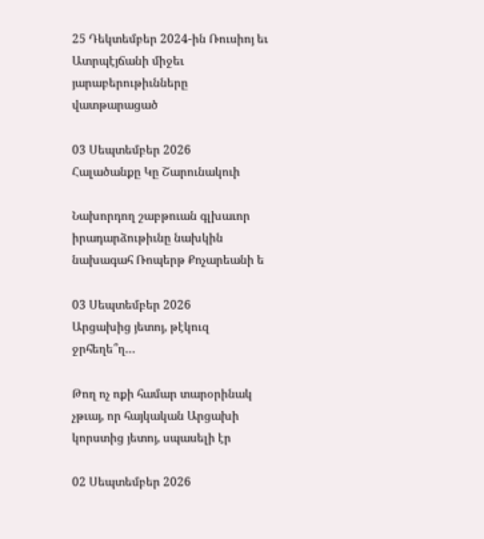25 Դեկտեմբեր 2024-ին Ռուսիոյ եւ Ատրպէյճանի միջեւ յարաբերութիւնները վատթարացած

03 Սեպտեմբեր 2026
Հալածանքը Կը Շարունակուի

Նախորդող շաբթուան գլխաւոր իրադարձութիւնը նախկին նախագահ Ռոպերթ Քոչարեանի ե

03 Սեպտեմբեր 2026
Արցախից յետոյ, թէկուզ ջրհեղե՞ղ…

Թող ոչ ոքի համար տարօրինակ չթւայ, որ հայկական Արցախի կորստից յետոյ, սպասելի էր

02 Սեպտեմբեր 2026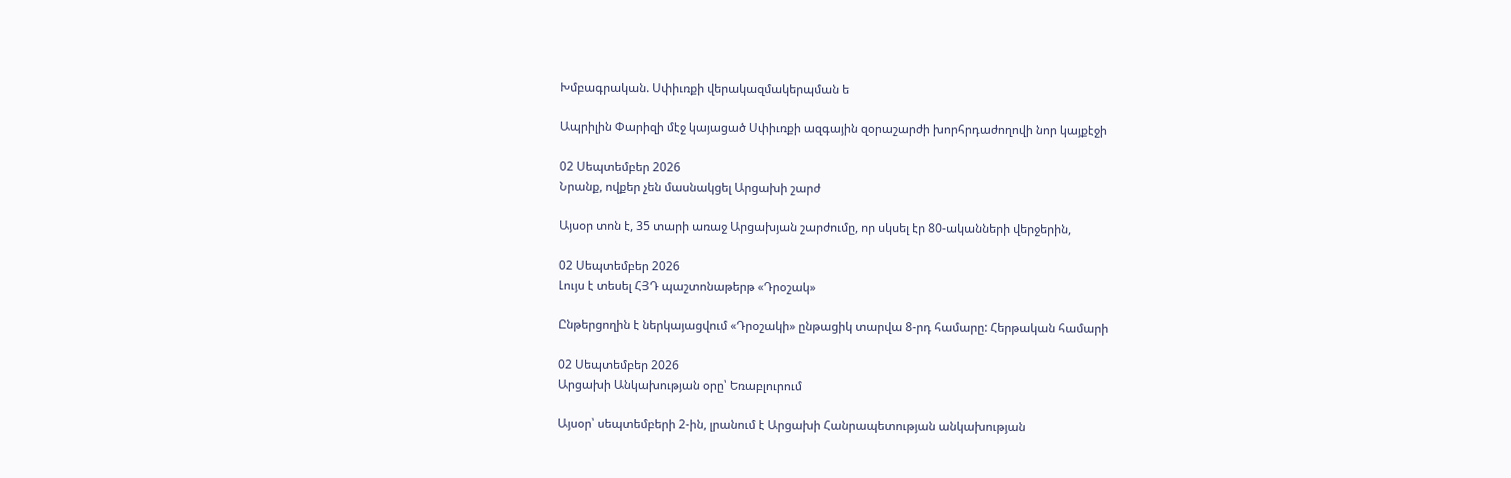Խմբագրական. Սփիւռքի վերակազմակերպման ե

Ապրիլին Փարիզի մէջ կայացած Սփիւռքի ազգային զօրաշարժի խորհրդաժողովի նոր կայքէջի

02 Սեպտեմբեր 2026
Նրանք, ովքեր չեն մասնակցել Արցախի շարժ

Այսօր տոն է, 35 տարի առաջ Արցախյան շարժումը, որ սկսել էր 80-ականների վերջերին,

02 Սեպտեմբեր 2026
Լույս է տեսել ՀՅԴ պաշտոնաթերթ «Դրօշակ»

Ընթերցողին է ներկայացվում «Դրօշակի» ընթացիկ տարվա 8-րդ համարը: Հերթական համարի

02 Սեպտեմբեր 2026
Արցախի Անկախության օրը՝ Եռաբլուրում

Այսօր՝ սեպտեմբերի 2-ին, լրանում է Արցախի Հանրապետության անկախության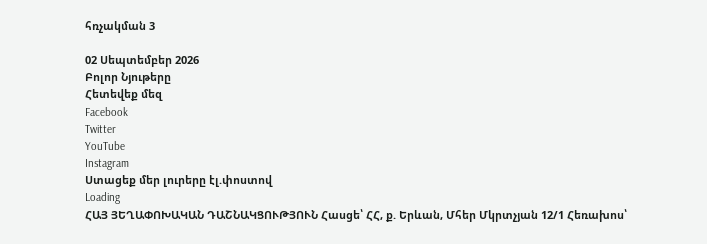հռչակման 3

02 Սեպտեմբեր 2026
Բոլոր Նյութերը
Հետեվեք մեզ
Facebook
Twitter
YouTube
Instagram
Ստացեք մեր լուրերը էլ.փոստով
Loading
ՀԱՅ ՅԵՂԱՓՈԽԱԿԱՆ ԴԱՇՆԱԿՑՈՒԹՅՈՒՆ Հասցե՝ ՀՀ, ք. Երևան, Մհեր Մկրտչյան 12/1 Հեռախոս՝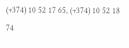(+374) 10 52 17 65, (+374) 10 52 18 74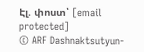Էլ. փոստ՝ [email protected]
© ARF Dashnaktsutyun-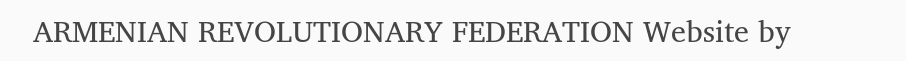ARMENIAN REVOLUTIONARY FEDERATION Website by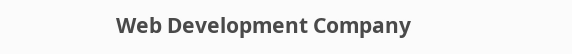Web Development Company